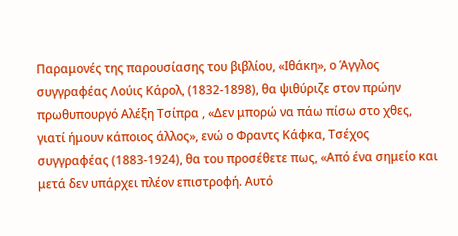Παραμονές της παρουσίασης του βιβλίου, «Ιθάκη», ο Άγγλος συγγραφέας Λούις Κάρολ, (1832-1898), θα ψιθύριζε στον πρώην πρωθυπουργό Αλέξη Τσίπρα , «Δεν μπορώ να πάω πίσω στο χθες, γιατί ήμουν κάποιος άλλος», ενώ ο Φραντς Κάφκα, Τσέχος συγγραφέας (1883-1924), θα του προσέθετε πως, «Από ένα σημείο και μετά δεν υπάρχει πλέον επιστροφή. Αυτό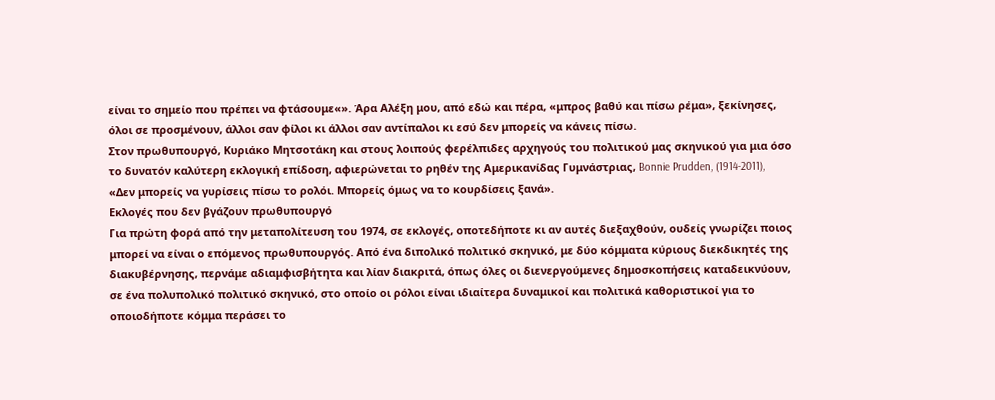είναι το σημείο που πρέπει να φτάσουμε«». Άρα Αλέξη μου, από εδώ και πέρα, «μπρος βαθύ και πίσω ρέμα», ξεκίνησες, όλοι σε προσμένουν, άλλοι σαν φίλοι κι άλλοι σαν αντίπαλοι κι εσύ δεν μπορείς να κάνεις πίσω.
Στον πρωθυπουργό, Κυριάκο Μητσοτάκη και στους λοιπούς φερέλπιδες αρχηγούς του πολιτικού μας σκηνικού για μια όσο το δυνατόν καλύτερη εκλογική επίδοση, αφιερώνεται το ρηθέν της Αμερικανίδας Γυμνάστριας, Bonnie Prudden, (1914-2011), «Δεν μπορείς να γυρίσεις πίσω το ρολόι. Μπορείς όμως να το κουρδίσεις ξανά».
Εκλογές που δεν βγάζουν πρωθυπουργό
Για πρώτη φορά από την μεταπολίτευση του 1974, σε εκλογές, οποτεδήποτε κι αν αυτές διεξαχθούν, ουδείς γνωρίζει ποιος μπορεί να είναι ο επόμενος πρωθυπουργός. Από ένα διπολικό πολιτικό σκηνικό, με δύο κόμματα κύριους διεκδικητές της διακυβέρνησης, περνάμε αδιαμφισβήτητα και λίαν διακριτά, όπως όλες οι διενεργούμενες δημοσκοπήσεις καταδεικνύουν, σε ένα πολυπολικό πολιτικό σκηνικό, στο οποίο οι ρόλοι είναι ιδιαίτερα δυναμικοί και πολιτικά καθοριστικοί για το οποιοδήποτε κόμμα περάσει το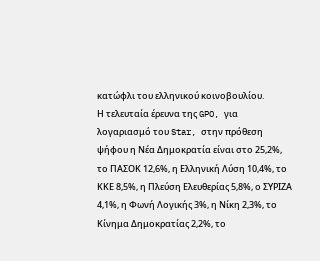κατώφλι του ελληνικού κοινοβουλίου.
Η τελευταία έρευνα της GPO, για λογαριασμό του Star, στην πρόθεση ψήφου η Νέα Δημοκρατία είναι στο 25,2%, το ΠΑΣΟΚ 12,6%, η Ελληνική Λύση 10,4%, το ΚΚΕ 8,5%, η Πλεύση Ελευθερίας 5,8%, ο ΣΥΡΙΖΑ 4,1%, η Φωνή Λογικής 3%, η Νίκη 2,3%, το Κίνημα Δημοκρατίας 2,2%, το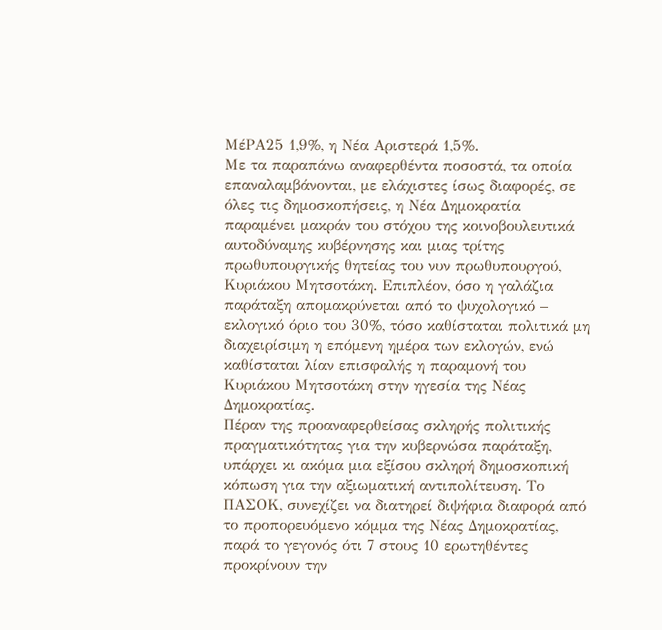ΜέΡΑ25 1,9%, η Νέα Αριστερά 1,5%.
Με τα παραπάνω αναφερθέντα ποσοστά, τα οποία επαναλαμβάνονται, με ελάχιστες ίσως διαφορές, σε όλες τις δημοσκοπήσεις, η Νέα Δημοκρατία παραμένει μακράν του στόχου της κοινοβουλευτικά αυτοδύναμης κυβέρνησης και μιας τρίτης πρωθυπουργικής θητείας του νυν πρωθυπουργού, Κυριάκου Μητσοτάκη. Επιπλέον, όσο η γαλάζια παράταξη απομακρύνεται από το ψυχολογικό – εκλογικό όριο του 30%, τόσο καθίσταται πολιτικά μη διαχειρίσιμη η επόμενη ημέρα των εκλογών, ενώ καθίσταται λίαν επισφαλής η παραμονή του Κυριάκου Μητσοτάκη στην ηγεσία της Νέας Δημοκρατίας.
Πέραν της προαναφερθείσας σκληρής πολιτικής πραγματικότητας για την κυβερνώσα παράταξη, υπάρχει κι ακόμα μια εξίσου σκληρή δημοσκοπική κόπωση για την αξιωματική αντιπολίτευση. Το ΠΑΣΟΚ, συνεχίζει να διατηρεί διψήφια διαφορά από το προπορευόμενο κόμμα της Νέας Δημοκρατίας, παρά το γεγονός ότι 7 στους 10 ερωτηθέντες προκρίνουν την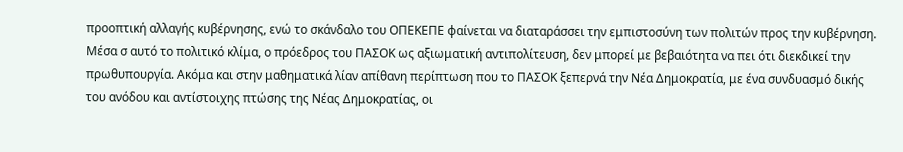προοπτική αλλαγής κυβέρνησης, ενώ το σκάνδαλο του ΟΠΕΚΕΠΕ φαίνεται να διαταράσσει την εμπιστοσύνη των πολιτών προς την κυβέρνηση.
Μέσα σ αυτό το πολιτικό κλίμα, ο πρόεδρος του ΠΑΣΟΚ ως αξιωματική αντιπολίτευση, δεν μπορεί με βεβαιότητα να πει ότι διεκδικεί την πρωθυπουργία. Ακόμα και στην μαθηματικά λίαν απίθανη περίπτωση που το ΠΑΣΟΚ ξεπερνά την Νέα Δημοκρατία, με ένα συνδυασμό δικής του ανόδου και αντίστοιχης πτώσης της Νέας Δημοκρατίας, οι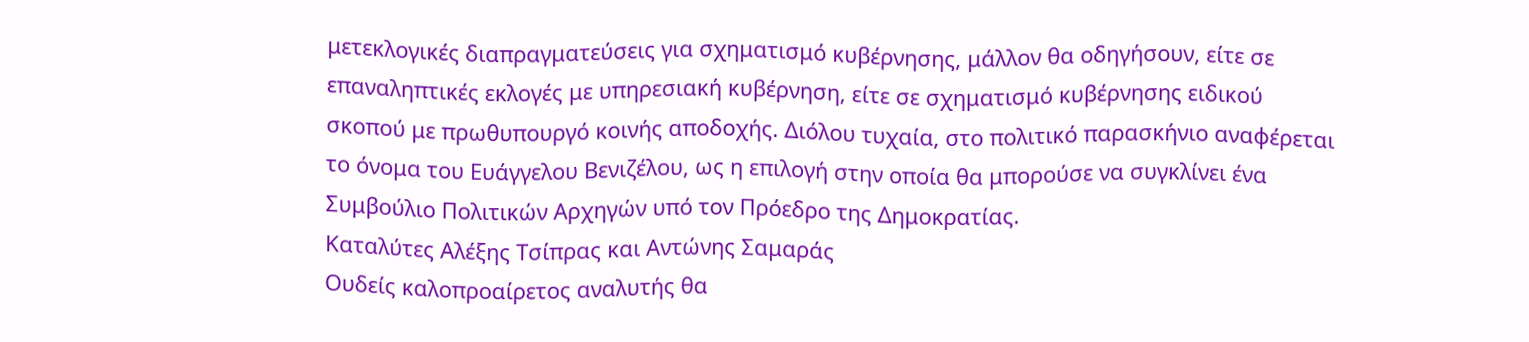μετεκλογικές διαπραγματεύσεις για σχηματισμό κυβέρνησης, μάλλον θα οδηγήσουν, είτε σε επαναληπτικές εκλογές με υπηρεσιακή κυβέρνηση, είτε σε σχηματισμό κυβέρνησης ειδικού σκοπού με πρωθυπουργό κοινής αποδοχής. Διόλου τυχαία, στο πολιτικό παρασκήνιο αναφέρεται το όνομα του Ευάγγελου Βενιζέλου, ως η επιλογή στην οποία θα μπορούσε να συγκλίνει ένα Συμβούλιο Πολιτικών Αρχηγών υπό τον Πρόεδρο της Δημοκρατίας.
Καταλύτες Αλέξης Τσίπρας και Αντώνης Σαμαράς
Ουδείς καλοπροαίρετος αναλυτής θα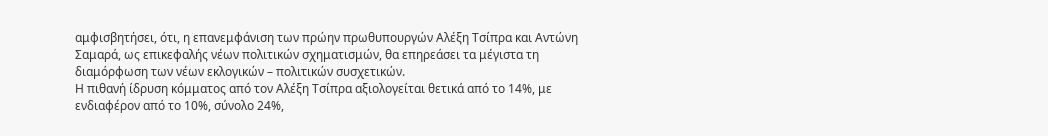αμφισβητήσει, ότι, η επανεμφάνιση των πρώην πρωθυπουργών Αλέξη Τσίπρα και Αντώνη Σαμαρά, ως επικεφαλής νέων πολιτικών σχηματισμών, θα επηρεάσει τα μέγιστα τη διαμόρφωση των νέων εκλογικών – πολιτικών συσχετικών.
Η πιθανή ίδρυση κόμματος από τον Αλέξη Τσίπρα αξιολογείται θετικά από το 14%, με ενδιαφέρον από το 10%, σύνολο 24%,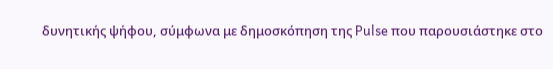δυνητικής ψήφου, σύμφωνα με δημοσκόπηση της Pulse που παρουσιάστηκε στο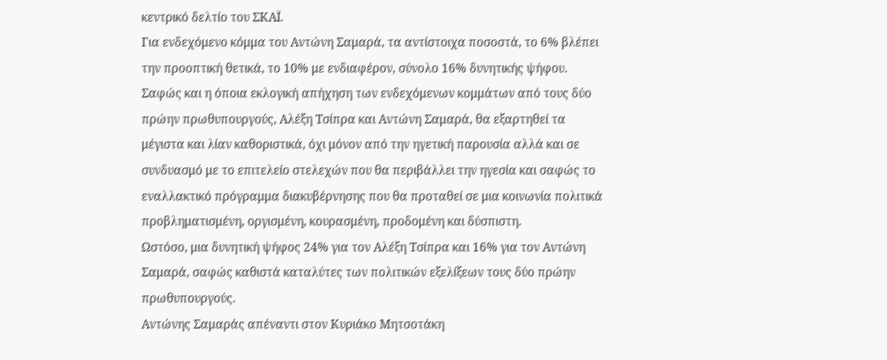κεντρικό δελτίο του ΣΚΑΪ.
Για ενδεχόμενο κόμμα του Αντώνη Σαμαρά, τα αντίστοιχα ποσοστά, το 6% βλέπει την προοπτική θετικά, το 10% με ενδιαφέρον, σύνολο 16% δυνητικής ψήφου.
Σαφώς και η όποια εκλογική απήχηση των ενδεχόμενων κομμάτων από τους δύο πρώην πρωθυπουργούς, Αλέξη Τσίπρα και Αντώνη Σαμαρά, θα εξαρτηθεί τα μέγιστα και λίαν καθοριστικά, όχι μόνον από την ηγετική παρουσία αλλά και σε συνδυασμό με το επιτελείο στελεχών που θα περιβάλλει την ηγεσία και σαφώς το εναλλακτικό πρόγραμμα διακυβέρνησης που θα προταθεί σε μια κοινωνία πολιτικά προβληματισμένη, οργισμένη, κουρασμένη, προδομένη και δύσπιστη.
Ωστόσο, μια δυνητική ψήφος 24% για τον Αλέξη Τσίπρα και 16% για τον Αντώνη Σαμαρά, σαφώς καθιστά καταλύτες των πολιτικών εξελίξεων τους δύο πρώην πρωθυπουργούς.
Αντώνης Σαμαράς απέναντι στον Κυριάκο Μητσοτάκη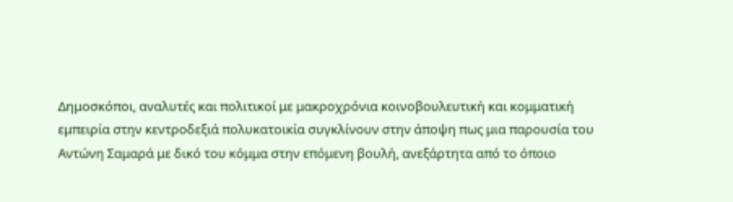Δημοσκόποι, αναλυτές και πολιτικοί με μακροχρόνια κοινοβουλευτική και κομματική εμπειρία στην κεντροδεξιά πολυκατοικία συγκλίνουν στην άποψη πως μια παρουσία του Αντώνη Σαμαρά με δικό του κόμμα στην επόμενη βουλή, ανεξάρτητα από το όποιο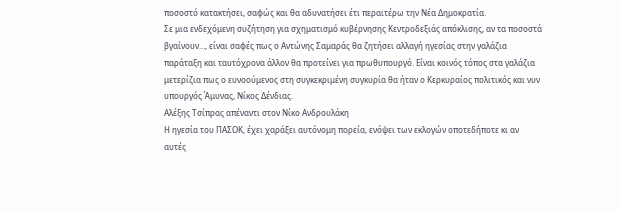ποσοστό κατακτήσει, σαφώς και θα αδυνατήσει έτι περαιτέρω την Νέα Δημοκρατία.
Σε μια ενδεχόμενη συζήτηση για σχηματισμό κυβέρνησης Κεντροδεξιάς απόκλισης, αν τα ποσοστά βγαίνουν…, είναι σαφές πως ο Αντώνης Σαμαράς θα ζητήσει αλλαγή ηγεσίας στην γαλάζια παράταξη και ταυτόχρονα άλλον θα προτείνει για πρωθυπουργό. Είναι κοινός τόπος στα γαλάζια μετερίζια πως ο ευνοούμενος στη συγκεκριμένη συγκυρία θα ήταν ο Κερκυραίος πολιτικός και νυν υπουργός Άμυνας, Νίκος Δένδιας.
Αλέξης Τσίπρας απέναντι στον Νίκο Ανδρουλάκη
Η ηγεσία του ΠΑΣΟΚ, έχει χαράξει αυτόνομη πορεία, ενόψει των εκλογών οποτεδήποτε κι αν αυτές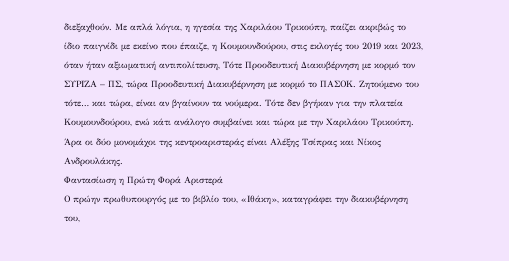διεξαχθούν. Με απλά λόγια, η ηγεσία της Χαριλάου Τρικούπη, παίζει ακριβώς το ίδιο παιγνίδι με εκείνο που έπαιζε, η Κουμουνδούρου, στις εκλογές του 2019 και 2023, όταν ήταν αξιωματική αντιπολίτευση, Τότε Προοδευτική Διακυβέρνηση με κορμό τον ΣΥΡΙΖΑ – ΠΣ, τώρα Προοδευτική Διακυβέρνηση με κορμό το ΠΑΣΟΚ. Ζητούμενο του τότε… και τώρα, είναι αν βγαίνουν τα νούμερα. Τότε δεν βγήκαν για την πλατεία Κουμουνδούρου, ενώ κάτι ανάλογο συμβαίνει και τώρα με την Χαριλάου Τρικούπη.
Άρα οι δύο μονομάχοι της κεντροαριστεράς είναι Αλέξης Τσίπρας και Νίκος Ανδρουλάκης.
Φαντασίωση η Πρώτη Φορά Αριστερά
Ο πρώην πρωθυπουργός με το βιβλίο του, «Ιθάκη», καταγράφει την διακυβέρνηση του,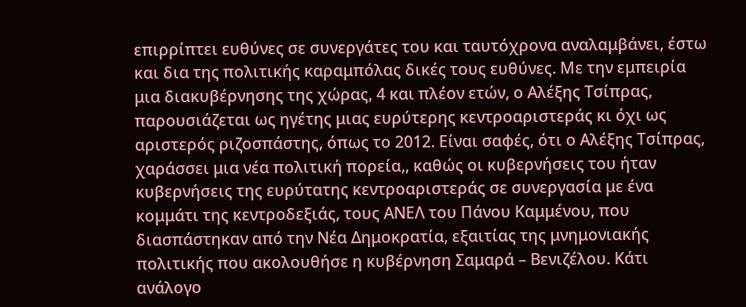επιρρίπτει ευθύνες σε συνεργάτες του και ταυτόχρονα αναλαμβάνει, έστω και δια της πολιτικής καραμπόλας δικές τους ευθύνες. Με την εμπειρία μια διακυβέρνησης της χώρας, 4 και πλέον ετών, ο Αλέξης Τσίπρας, παρουσιάζεται ως ηγέτης μιας ευρύτερης κεντροαριστεράς κι όχι ως αριστερός ριζοσπάστης, όπως το 2012. Είναι σαφές, ότι ο Αλέξης Τσίπρας, χαράσσει μια νέα πολιτική πορεία,, καθώς οι κυβερνήσεις του ήταν κυβερνήσεις της ευρύτατης κεντροαριστεράς σε συνεργασία με ένα κομμάτι της κεντροδεξιάς, τους ΑΝΕΛ του Πάνου Καμμένου, που διασπάστηκαν από την Νέα Δημοκρατία, εξαιτίας της μνημονιακής πολιτικής που ακολουθήσε η κυβέρνηση Σαμαρά – Βενιζέλου. Κάτι ανάλογο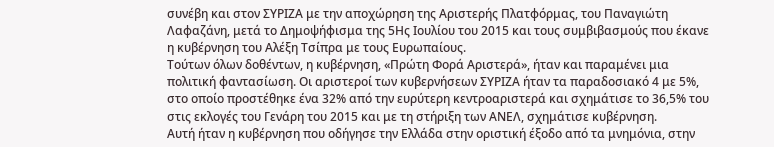συνέβη και στον ΣΥΡΙΖΑ με την αποχώρηση της Αριστερής Πλατφόρμας, του Παναγιώτη Λαφαζάνη, μετά το Δημοψήφισμα της 5Ης Ιουλίου του 2015 και τους συμβιβασμούς που έκανε η κυβέρνηση του Αλέξη Τσίπρα με τους Ευρωπαίους.
Τούτων όλων δοθέντων, η κυβέρνηση, «Πρώτη Φορά Αριστερά», ήταν και παραμένει μια πολιτική φαντασίωση. Οι αριστεροί των κυβερνήσεων ΣΥΡΙΖΑ ήταν τα παραδοσιακό 4 με 5%, στο οποίο προστέθηκε ένα 32% από την ευρύτερη κεντροαριστερά και σχημάτισε το 36,5% του στις εκλογές του Γενάρη του 2015 και με τη στήριξη των ΑΝΕΛ, σχημάτισε κυβέρνηση.
Αυτή ήταν η κυβέρνηση που οδήγησε την Ελλάδα στην οριστική έξοδο από τα μνημόνια, στην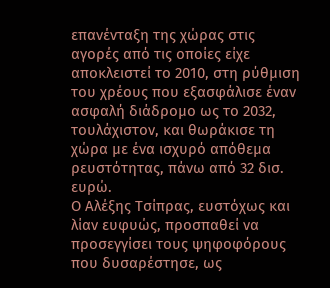επανένταξη της χώρας στις αγορές από τις οποίες είχε αποκλειστεί το 2010, στη ρύθμιση του χρέους που εξασφάλισε έναν ασφαλή διάδρομο ως το 2032, τουλάχιστον, και θωράκισε τη χώρα με ένα ισχυρό απόθεμα ρευστότητας, πάνω από 32 δισ. ευρώ.
Ο Αλέξης Τσίπρας, ευστόχως και λίαν ευφυώς, προσπαθεί να προσεγγίσει τους ψηφοφόρους που δυσαρέστησε, ως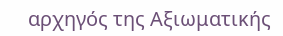αρχηγός της Αξιωματικής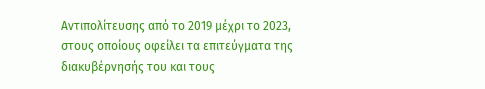Αντιπολίτευσης από το 2019 μέχρι το 2023, στους οποίους οφείλει τα επιτεύγματα της διακυβέρνησής του και τους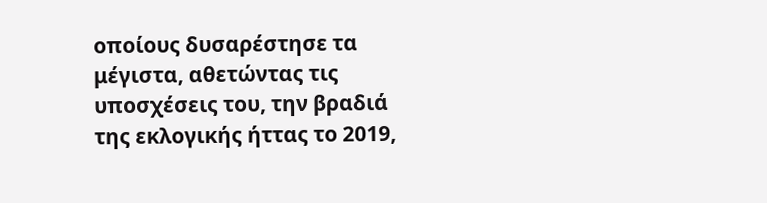οποίους δυσαρέστησε τα μέγιστα, αθετώντας τις υποσχέσεις του, την βραδιά της εκλογικής ήττας το 2019,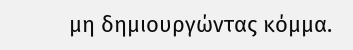μη δημιουργώντας κόμμα.